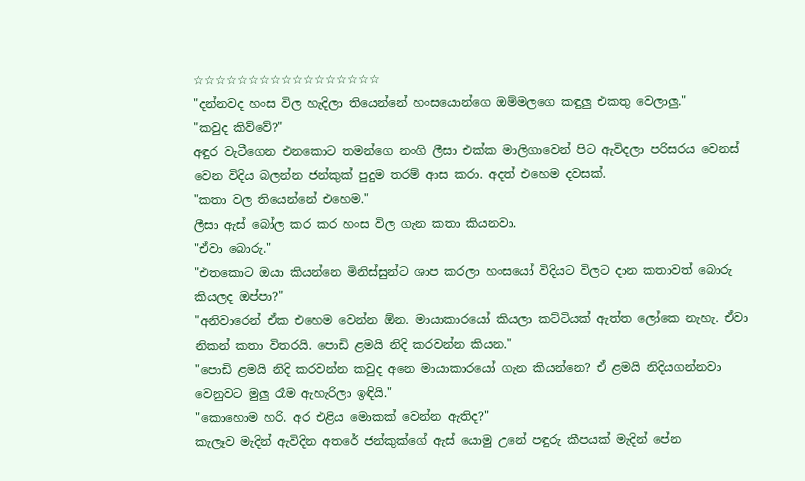☆☆☆☆☆☆☆☆☆☆☆☆☆☆☆☆☆
"දන්නවද හංස විල හැදිලා තියෙන්නේ හංසයොන්ගෙ ඔම්මලගෙ කඳුලු එකතු වෙලාලු."
"කවුද කිව්වේ?"
අඳුර වැටීගෙන එනකොට තමන්ගෙ නංගි ලීසා එක්ක මාලිගාවෙන් පිට ඇවිදලා පරිසරය වෙනස් වෙන විදිය බලන්න ජන්කුක් පුදුම තරම් ආස කරා. අදත් එහෙම දවසක්.
"කතා වල තියෙන්නේ එහෙම."
ලීසා ඇස් බෝල කර කර හංස විල ගැන කතා කියනවා.
"ඒවා බොරු."
"එතකොට ඔයා කියන්නෙ මිනිස්සුන්ට ශාප කරලා හංසයෝ විදියට විලට දාන කතාවත් බොරු කියලද ඔප්පා?"
"අනිවාරෙන් ඒක එහෙම වෙන්න ඕන. මායාකාරයෝ කියලා කට්ටියක් ඇත්ත ලෝකෙ නැහැ. ඒවා නිකන් කතා විතරයි. පොඩි ළමයි නිදි කරවන්න කියන."
"පොඩි ළමයි නිදි කරවන්න කවුද අනෙ මායාකාරයෝ ගැන කියන්නෙ? ඒ ළමයි නිදියගන්නවා වෙනුවට මුලු රෑම ඇහැරිලා ඉඳියි."
"කොහොම හරි. අර එළිය මොකක් වෙන්න ඇතිද?"
කැලෑව මැදින් ඇවිදින අතරේ ජන්කුක්ගේ ඇස් යොමු උනේ පඳුරු කීපයක් මැදින් පේන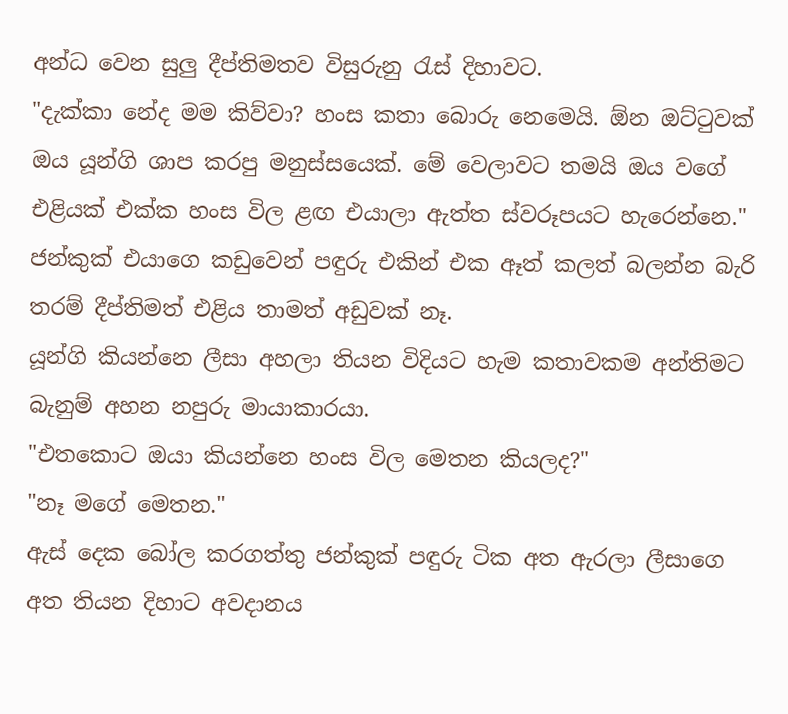අන්ධ වෙන සුලු දීප්තිමතව විසුරුනු රැස් දිහාවට.
"දැක්කා නේද මම කිව්වා? හංස කතා බොරු නෙමෙයි. ඕන ඔට්ටුවක් ඔය යූන්ගි ශාප කරපු මනුස්සයෙක්. මේ වෙලාවට තමයි ඔය වගේ එළියක් එක්ක හංස විල ළඟ එයාලා ඇත්ත ස්වරූපයට හැරෙන්නෙ."
ජන්කුක් එයාගෙ කඩුවෙන් පඳුරු එකින් එක ඈත් කලත් බලන්න බැරි තරම් දීප්තිමත් එළිය තාමත් අඩුවක් නෑ.
යූන්ගි කියන්නෙ ලීසා අහලා තියන විදියට හැම කතාවකම අන්තිමට බැනුම් අහන නපුරු මායාකාරයා.
"එතකොට ඔයා කියන්නෙ හංස විල මෙතන කියලද?"
"නෑ මගේ මෙතන."
ඇස් දෙක බෝල කරගත්තු ජන්කුක් පඳුරු ටික අත ඇරලා ලීසාගෙ අත තියන දිහාට අවදානය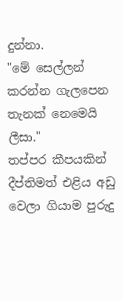දුන්නා.
"මේ සෙල්ලන් කරන්න ගැලපෙන තැනක් නෙමෙයි ලීසා."
තප්පර කීපයකින් දීප්තිමත් එළිය අඩු වෙලා ගියාම පුරුදු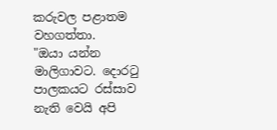කරුවල පළාතම වහගත්තා.
"ඔයා යන්න මාලිගාවට. දොරටු පාලකයට රස්සාව නැති වෙයි අපි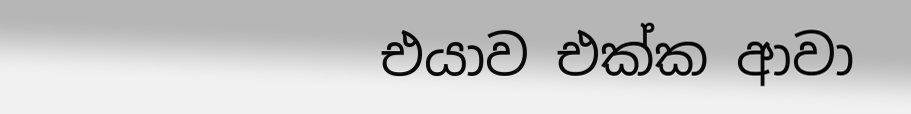එයාව එක්ක ආවා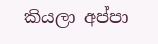කියලා අප්පා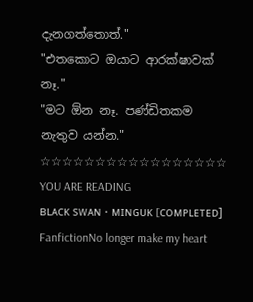දැනගත්තොත්."
"එතකොට ඔයාට ආරක්ෂාවක් නෑ."
"මට ඕන නෑ. පණ්ඩිතකම නැතුව යන්න."
☆☆☆☆☆☆☆☆☆☆☆☆☆☆☆☆☆
YOU ARE READING
ʙʟᴀᴄᴋ sᴡᴀɴ • ᴍɪɴɢᴜᴋ [ᴄᴏᴍᴘʟᴇᴛᴇᴅ]
FanfictionNo longer make my heart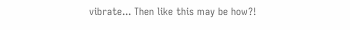vibrate... Then like this may be how?!